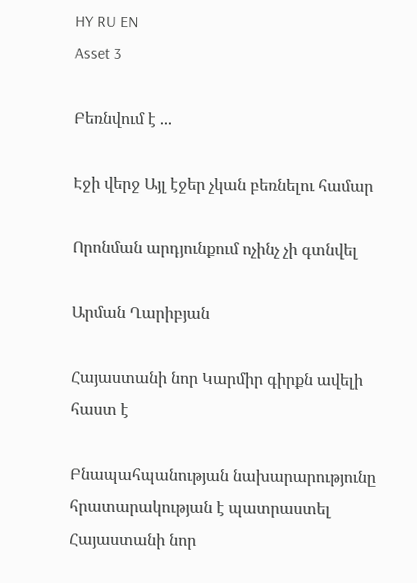HY RU EN
Asset 3

Բեռնվում է ...

Էջի վերջ Այլ էջեր չկան բեռնելու համար

Որոնման արդյունքում ոչինչ չի գտնվել

Արման Ղարիբյան

Հայաստանի նոր Կարմիր գիրքն ավելի հաստ է

Բնապահպանության նախարարությունը հրատարակության է պատրաստել Հայաստանի նոր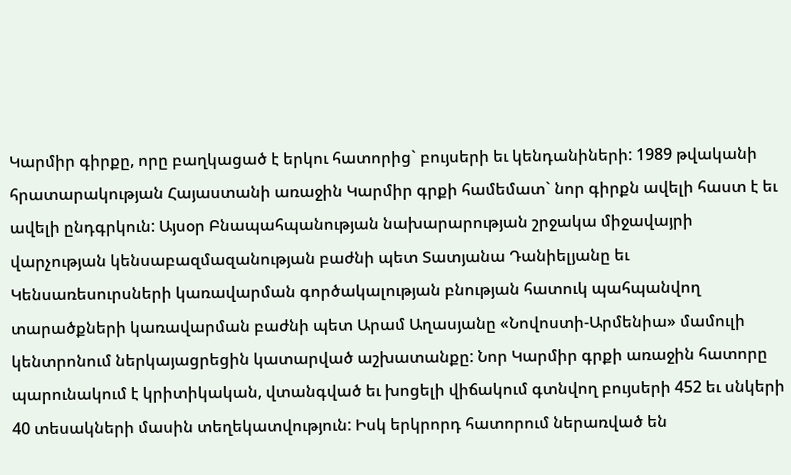Կարմիր գիրքը, որը բաղկացած է երկու հատորից` բույսերի եւ կենդանիների: 1989 թվականի հրատարակության Հայաստանի առաջին Կարմիր գրքի համեմատ` նոր գիրքն ավելի հաստ է եւ ավելի ընդգրկուն: Այսօր Բնապահպանության նախարարության շրջակա միջավայրի վարչության կենսաբազմազանության բաժնի պետ Տատյանա Դանիելյանը եւ Կենսառեսուրսների կառավարման գործակալության բնության հատուկ պահպանվող տարածքների կառավարման բաժնի պետ Արամ Աղասյանը «Նովոստի-Արմենիա» մամուլի կենտրոնում ներկայացրեցին կատարված աշխատանքը: Նոր Կարմիր գրքի առաջին հատորը պարունակում է կրիտիկական, վտանգված եւ խոցելի վիճակում գտնվող բույսերի 452 եւ սնկերի 40 տեսակների մասին տեղեկատվություն: Իսկ երկրորդ հատորում ներառված են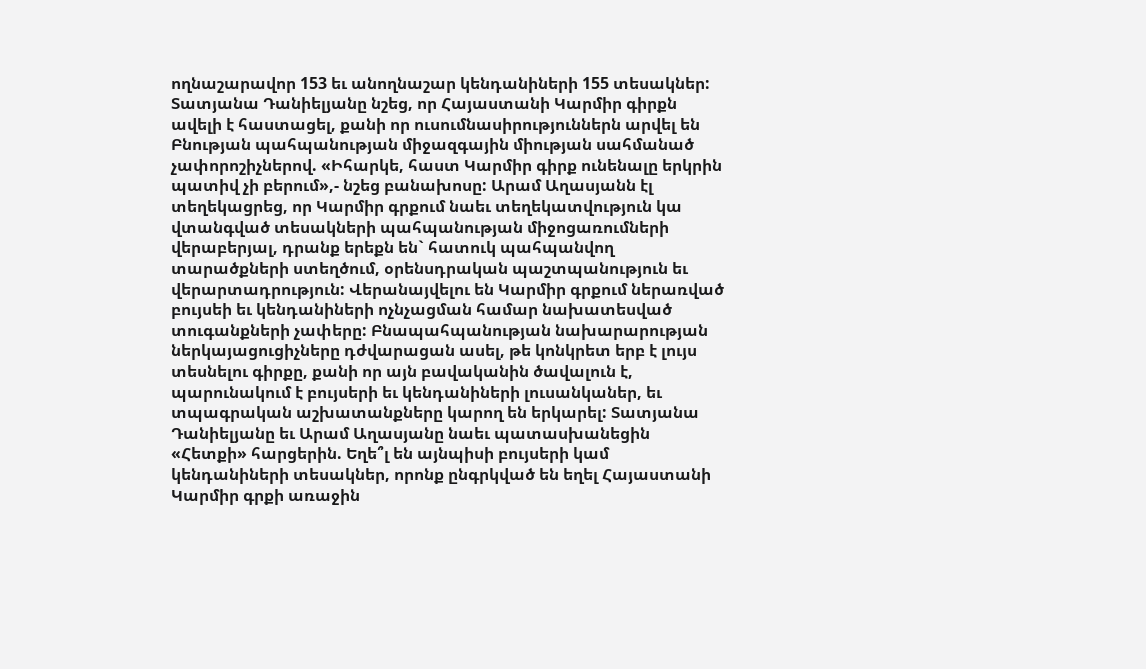ողնաշարավոր 153 եւ անողնաշար կենդանիների 155 տեսակներ: Տատյանա Դանիելյանը նշեց, որ Հայաստանի Կարմիր գիրքն ավելի է հաստացել, քանի որ ուսումնասիրություններն արվել են Բնության պահպանության միջազգային միության սահմանած չափորոշիչներով. «Իհարկե, հաստ Կարմիր գիրք ունենալը երկրին պատիվ չի բերում»,- նշեց բանախոսը: Արամ Աղասյանն էլ տեղեկացրեց, որ Կարմիր գրքում նաեւ տեղեկատվություն կա վտանգված տեսակների պահպանության միջոցառումների վերաբերյալ, դրանք երեքն են` հատուկ պահպանվող տարածքների ստեղծում, օրենսդրական պաշտպանություն եւ վերարտադրություն: Վերանայվելու են Կարմիր գրքում ներառված բույսեի եւ կենդանիների ոչնչացման համար նախատեսված տուգանքների չափերը: Բնապահպանության նախարարության ներկայացուցիչները դժվարացան ասել, թե կոնկրետ երբ է լույս տեսնելու գիրքը, քանի որ այն բավականին ծավալուն է, պարունակում է բույսերի եւ կենդանիների լուսանկաներ, եւ տպագրական աշխատանքները կարող են երկարել: Տատյանա Դանիելյանը եւ Արամ Աղասյանը նաեւ պատասխանեցին «Հետքի» հարցերին. Եղե՞լ են այնպիսի բույսերի կամ կենդանիների տեսակներ, որոնք ընգրկված են եղել Հայաստանի Կարմիր գրքի առաջին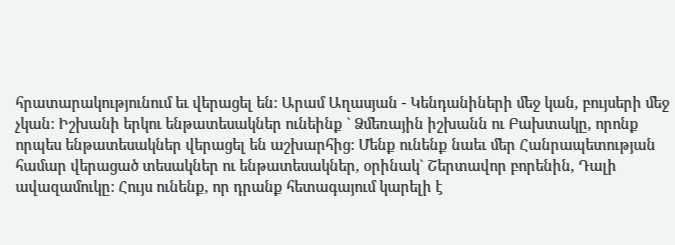հրատարակությունում եւ վերացել են: Արամ Աղասյան - Կենդանիների մեջ կան, բույսերի մեջ չկան: Իշխանի երկու ենթատեսակներ ունեինք ` Ձմեռային իշխանն ու Բախտակը, որոնք որպես ենթատեսակներ վերացել են աշխարհից: Մենք ունենք նաեւ մեր Հանրապետության համար վերացած տեսակներ ու ենթատեսակներ, օրինակ` Շերտավոր բորենին, Դալի ավազամուկը: Հույս ունենք, որ դրանք հետագայում կարելի է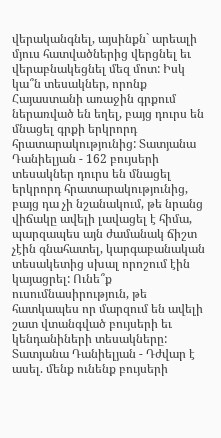վերականգնել, այսինքն` արեալի մյուս հատվածներից վերցնել եւ վերաբնակեցնել մեզ մոտ: Իսկ կա՞ն տեսակներ, որոնք Հայաստանի առաջին գրքում ներառված են եղել, բայց դուրս են մնացել գրքի երկրորդ հրատարակությունից: Տատյանա Դանիելյան - 162 բույսերի տեսակներ դուրս են մնացել երկրորդ հրատարակությունից, բայց դա չի նշանակում, թե նրանց վիճակը ավելի լավացել է հիմա, պարզապես այն ժամանակ ճիշտ չէին գնահատել, կարգաբանական տեսակետից սխալ որոշում էին կայացրել: Ունե՞ք ուսումնասիրություն, թե հատկապես որ մարզում են ավելի շատ վտանգված բույսերի եւ կենդանիների տեսակները: Տատյանա Դանիելյան - Դժվար է ասել. մենք ունենք բույսերի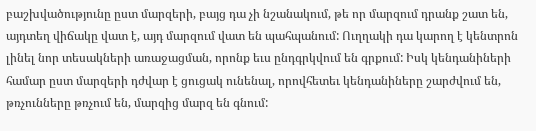բաշխվածությունը ըստ մարզերի, բայց դա չի նշանակում, թե որ մարզում դրանք շատ են, այդտեղ վիճակը վատ է, այդ մարզում վատ են պահպանում: Ուղղակի դա կարող է կենտրոն լինել նոր տեսակների առաջացման, որոնք եւս ընդգրկվում են գրքում: Իսկ կենդանիների համար ըստ մարզերի դժվար է ցուցակ ունենալ, որովհետեւ կենդանիները շարժվում են, թռչունները թռչում են, մարզից մարզ են գնում: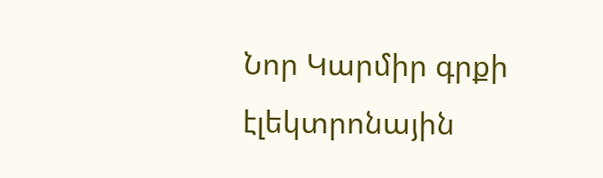Նոր Կարմիր գրքի էլեկտրոնային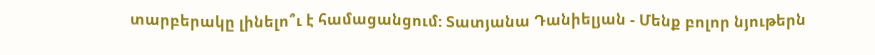տարբերակը լինելո՞ւ է համացանցում: Տատյանա Դանիելյան - Մենք բոլոր նյութերն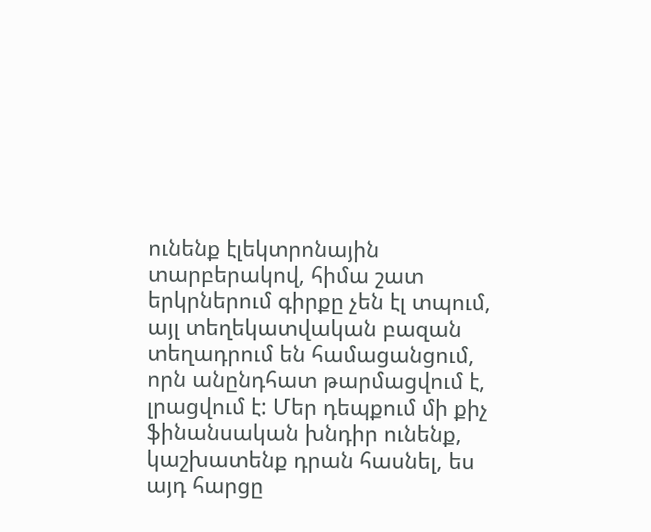ունենք էլեկտրոնային տարբերակով, հիմա շատ երկրներում գիրքը չեն էլ տպում, այլ տեղեկատվական բազան տեղադրում են համացանցում, որն անընդհատ թարմացվում է, լրացվում է: Մեր դեպքում մի քիչ ֆինանսական խնդիր ունենք, կաշխատենք դրան հասնել, ես այդ հարցը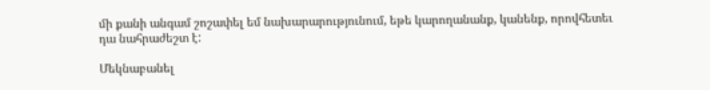մի քանի անգամ շոշափել եմ նախարարությունում, եթե կարողանանք, կանենք, որովհետեւ դա նահրաժեշտ է:

Մեկնաբանել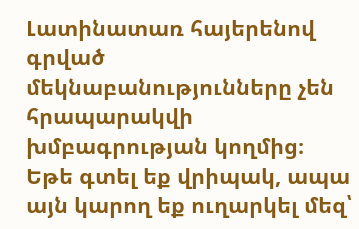Լատինատառ հայերենով գրված մեկնաբանությունները չեն հրապարակվի խմբագրության կողմից։
Եթե գտել եք վրիպակ, ապա այն կարող եք ուղարկել մեզ՝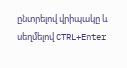ընտրելով վրիպակը և սեղմելով CTRL+Enter